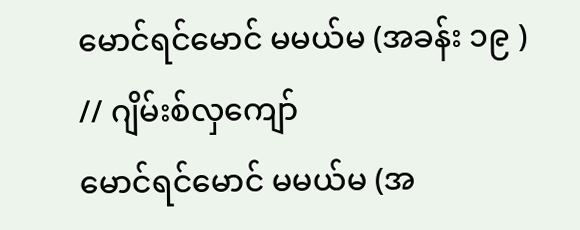မောင်ရင်မောင် မမယ်မ (အခန်း ၁၉ ) // ဂျိမ်းစ်လှကျော်
မောင်ရင်မောင် မမယ်မ (အ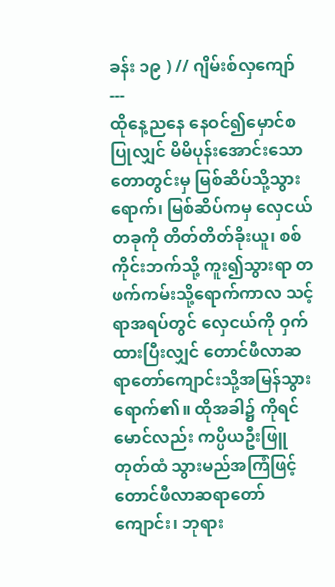ခန်း ၁၉ ) // ဂျိမ်းစ်လှကျော်
---
ထိုနေ့ညနေ နေဝင်၍မှောင်စပြုလျှင် မိမိပုန်းအောင်းသောတောတွင်းမှ မြစ်ဆိပ်သို့သွားရောက်၊ မြစ်ဆိပ်ကမှ လှေငယ်တခုကို တိတ်တိတ်ခိုးယူ၊ စစ်ကိုင်းဘက်သို့ ကူး၍သွားရာ တဖက်ကမ်းသို့ရောက်ကာလ သင့်ရာအရပ်တွင် လှေငယ်ကို ဝှက်ထားပြီးလျှင် တောင်ဖီလာဆရာတော်ကျောင်းသို့အမြန်သွားရောက်၏။ ထိုအခါ၌ ကိုရင်မောင်လည်း ကပ္ပိယဦးဖြူတုတ်ထံ သွားမည်အကြံဖြင့် တောင်ဖီလာဆရာတော်ကျောင်း၊ ဘုရား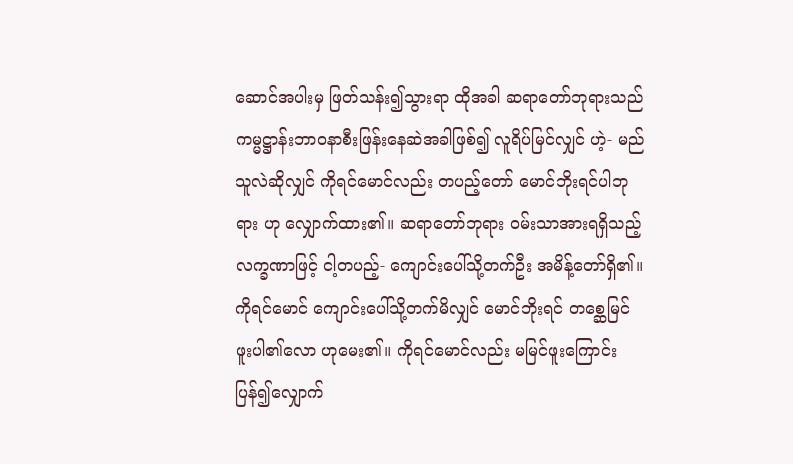ဆောင်အပါးမှ ဖြတ်သန်း၍သွားရာ ထိုအခါ ဆရာတော်ဘုရားသည် ကမ္မဋ္ဌာန်းဘာဝနာစီးဖြန်းနေဆဲအခါဖြစ်၍ လူရိပ်မြင်လျှင် ဟဲ့- မည်သူလဲဆိုလျှင် ကိုရင်မောင်လည်း တပည့်တော် မောင်ဘိုးရင်ပါဘုရား ဟု လျှောက်ထား၏။ ဆရာတော်ဘုရား ဝမ်းသာအားရရှိသည့် လက္ခဏာဖြင့် ငါ့တပည့်- ကျောင်းပေါ်သို့တက်ဦး အမိန့်တော်ရှိ၏။ ကိုရင်မောင် ကျောင်းပေါ်သို့တက်မိလျှင် မောင်ဘိုးရင် တစ္ဆေမြင်ဖူးပါ၏လော ဟုမေး၏။ ကိုရင်မောင်လည်း မမြင်ဖူးကြောင်းပြန်၍လျှောက်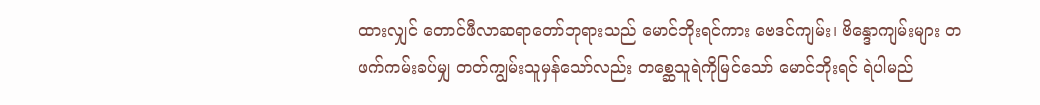ထားလျှင် တောင်ဖီလာဆရာတော်ဘုရားသည် မောင်ဘိုးရင်ကား ဗေဒင်ကျမ်း၊ ဗိန္ဒောကျမ်းများ တဖက်ကမ်းခပ်မျှ တတ်ကျွမ်းသူမှန်သော်လည်း တစ္ဆေသူရဲကိုမြင်သော် မောင်ဘိုးရင် ရဲပါမည်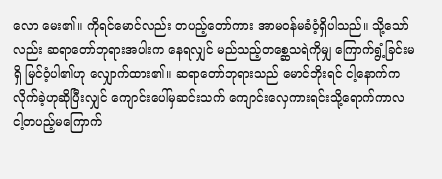လော မေး၏။ ကိုရင်မောင်လည်း တပည့်တော်ကား အာမဝန်မခံဝံ့ရှိပါသည်။ သို့သော်လည်း ဆရာတော်ဘုရားအပါးက နေရလျှင် မည်သည့်တစ္ဆေသရဲကိုမျှ ကြောက်ရွံ့ခြင်းမရှိ မြင်ဝံ့ပါ၏ဟု လျှောက်ထား၏။ ဆရာတော်ဘုရားသည် မောင်ဘိုးရင် ငါ့နောက်ကလိုက်ခဲ့ဟုဆိုပြီးလျှင် ကျောင်းပေါ်မှဆင်းသက် ကျောင်းလှေကားရင်းသို့ရောက်ကာလ ငါ့တပည့်မကြောက်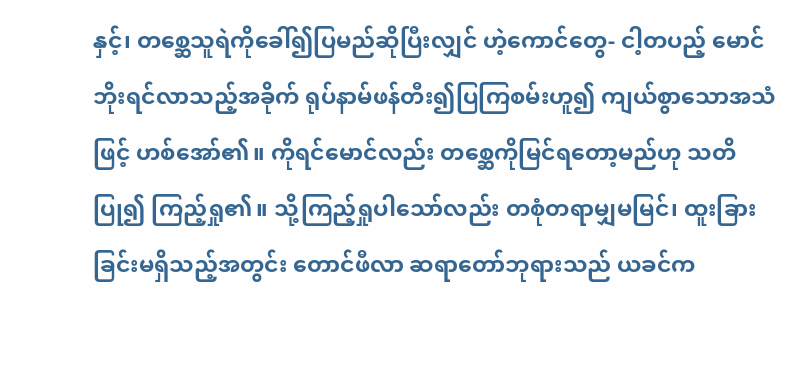နှင့်၊ တစ္ဆေသူရဲကိုခေါ်၍ပြမည်ဆိုပြီးလျှင် ဟဲ့ကောင်တွေ- ငါ့တပည့် မောင်ဘိုးရင်လာသည့်အခိုက် ရုပ်နာမ်ဖန်တီး၍ပြကြစမ်းဟူ၍ ကျယ်စွာသောအသံဖြင့် ဟစ်အော်၏။ ကိုရင်မောင်လည်း တစ္ဆေကိုမြင်ရတော့မည်ဟု သတိပြု၍ ကြည့်ရှု၏။ သို့ကြည့်ရှုပါသော်လည်း တစုံတရာမျှမမြင်၊ ထူးခြားခြင်းမရှိသည့်အတွင်း တောင်ဖီလာ ဆရာတော်ဘုရားသည် ယခင်က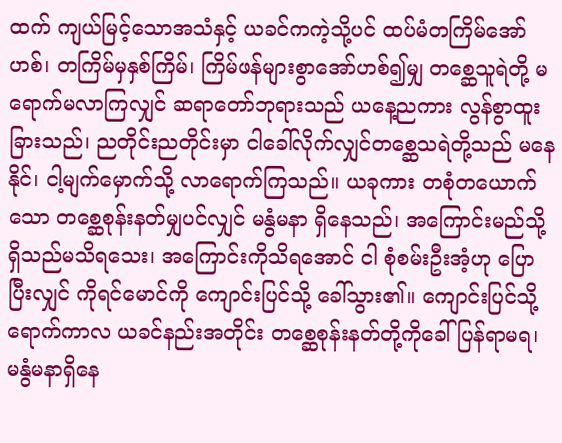ထက် ကျယ်မြင့်သောအသံနှင့် ယခင်ကကဲ့သို့ပင် ထပ်မံတကြိမ်အော်ဟစ်၊ တကြိမ်မှနှစ်ကြိမ်၊ ကြိမ်ဖန်များစွာအော်ဟစ်၍မျှ တစ္ဆေသူရဲတို့ မရောက်မလာကြလျှင် ဆရာတော်ဘုရားသည် ယနေ့ညကား လွန်စွာထူးခြားသည်၊ ညတိုင်းညတိုင်းမှာ ငါခေါ်လိုက်လျှင်တစ္ဆေသရဲတို့သည် မနေနိုင်၊ ငါ့မျက်မှောက်သို့ လာရောက်ကြသည်။ ယခုကား တစုံတယောက်သော တစ္ဆေစုန်းနတ်မျှပင်လျှင် မနွံမနာ ရှိနေသည်၊ အကြောင်းမည်သို့ရှိသည်မသိရသေး၊ အကြောင်းကိုသိရအောင် ငါ စုံစမ်းဦးအံ့ဟု ပြောပြီးလျှင် ကိုရင်မောင်ကို ကျောင်းပြင်သို့ ခေါ်သွား၏။ ကျောင်းပြင်သို့ရောက်ကာလ ယခင်နည်းအတိုင်း တစ္ဆေစုန်းနတ်တို့ကိုခေါ်ပြန်ရာမရ၊ မနွံမနာရှိနေ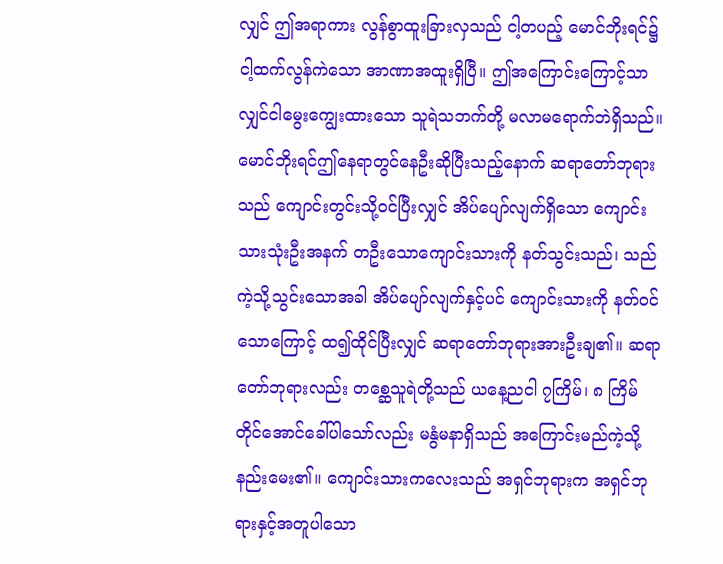လျှင် ဤအရာကား လွန်စွာထူးခြားလှသည် ငါ့တပည့် မောင်ဘိုးရင်၌ ငါ့ထက်လွန်ကဲသော အာဏာအထူးရှိပြီ။ ဤအကြောင်းကြောင့်သာလျှင်ငါမွေးကျွေးထားသော သူရဲသဘက်တို့ မလာမရောက်ဘဲရှိသည်။ မောင်ဘိုးရင်ဤနေရာတွင်နေဦးဆိုပြီးသည့်နောက် ဆရာတော်ဘုရားသည် ကျောင်းတွင်းသို့ဝင်ပြီးလျှင် အိပ်ပျော်လျက်ရှိသော ကျောင်းသားသုံးဦးအနက် တဦးသောကျောင်းသားကို နတ်သွင်းသည်၊ သည်ကဲ့သို့သွင်းသောအခါ အိပ်ပျော်လျက်နှင့်ပင် ကျောင်းသားကို နတ်ဝင်သောကြောင့် ထ၍ထိုင်ပြီးလျှင် ဆရာတော်ဘုရားအားဦးချ၏။ ဆရာတော်ဘုရားလည်း တစ္ဆေသူရဲတို့သည် ယနေ့ညငါ ၇ကြိမ်၊ ၈ ကြိမ်တိုင်အောင်ခေါ်ပါသော်လည်း မနွံမနာရှိသည် အကြောင်းမည်ကဲ့သို့နည်းမေး၏။ ကျောင်းသားကလေးသည် အရှင်ဘုရားက အရှင်ဘုရားနှင့်အတူပါသော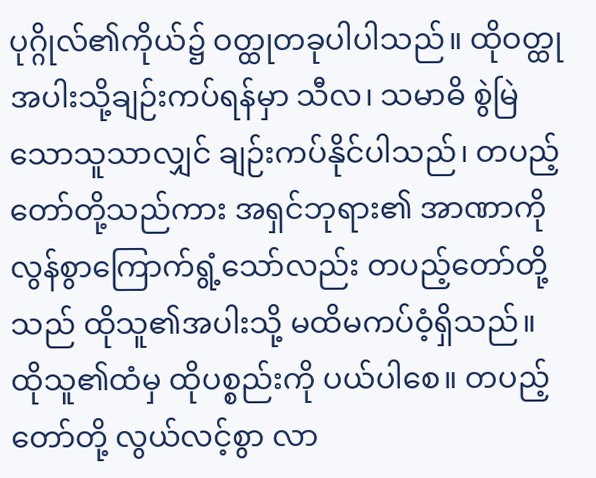ပုဂ္ဂိုလ်၏ကိုယ်၌ ဝတ္ထုတခုပါပါသည်။ ထိုဝတ္ထုအပါးသို့ချဉ်းကပ်ရန်မှာ သီလ၊ သမာဓိ စွဲမြဲသောသူသာလျှင် ချဉ်းကပ်နိုင်ပါသည်၊ တပည့်တော်တို့သည်ကား အရှင်ဘုရား၏ အာဏာကို လွန်စွာကြောက်ရွံ့သော်လည်း တပည့်တော်တို့သည် ထိုသူ၏အပါးသို့ မထိမကပ်ဝံ့ရှိသည်။ ထိုသူ၏ထံမှ ထိုပစ္စည်းကို ပယ်ပါစေ။ တပည့်တော်တို့ လွယ်လင့်စွာ လာ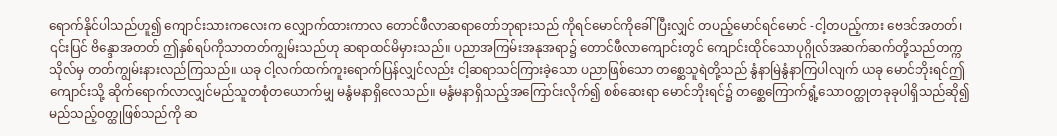ရောက်နိုင်ပါသည်ဟူ၍ ကျောင်းသားကလေးက လျှောက်ထားကာလ တောင်ဖီလာဆရာတော်ဘုရားသည် ကိုရင်မောင်ကိုခေါ်ပြီးလျှင် တပည့်မောင်ရင်မောင် -ငါ့တပည့်ကား ဗေဒင်အတတ်၊ ၎င်းပြင် ဗိန္ဒောအတတ် ဤနှစ်ရပ်ကိုသာတတ်ကျွမ်းသည်ဟု ဆရာထင်မိမှားသည်။ ပညာအကြမ်းအနုအရာ၌ တောင်ဖီလာကျောင်းတွင် ကျောင်းထိုင်သောပုဂ္ဂိုလ်အဆက်ဆက်တို့သည်တက္ကသိုလ်မှ တတ်ကျွမ်းနားလည်ကြသည်။ ယခု ငါ့လက်ထက်ကူးရောက်ပြန်လျှင်လည်း ငါ့ဆရာသင်ကြားခဲ့သော ပညာဖြစ်သော တစ္ဆေသူရဲတို့သည် နွံနာမြဲနွံနာကြပါလျက် ယခု မောင်ဘိုးရင်ဤကျောင်းသို့ ဆိုက်ရောက်လာလျှင်မည်သူတစုံတယောက်မျှ မနွံမနာရှိလေသည်။ မနွံမနာရှိသည့်အကြောင်းလိုက်၍ စစ်ဆေးရာ မောင်ဘိုးရင်၌ တစ္ဆေကြောက်ရွံ့သောဝတ္ထုတခုခုပါရှိသည်ဆို၍ မည်သည့်ဝတ္ထုဖြစ်သည်ကို ဆ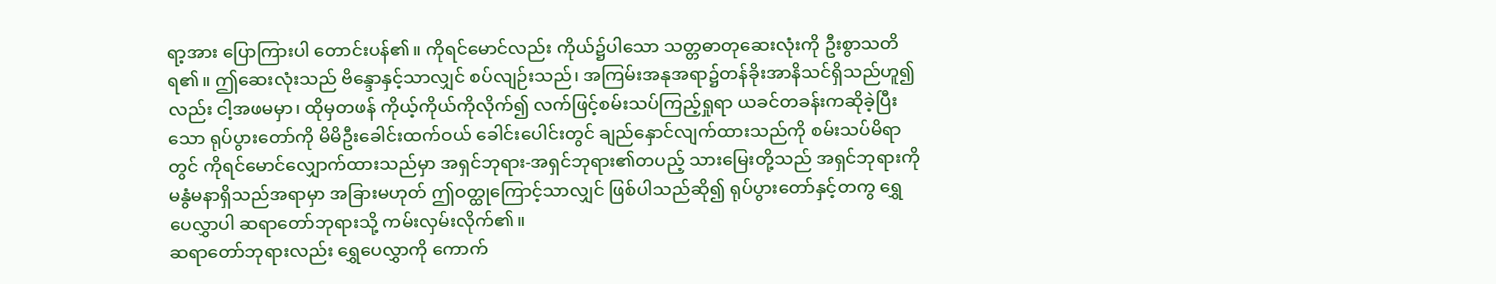ရာ့အား ပြောကြားပါ တောင်းပန်၏။ ကိုရင်မောင်လည်း ကိုယ်၌ပါသော သတ္တဓာတုဆေးလုံးကို ဦးစွာသတိရ၏။ ဤဆေးလုံးသည် ဗိန္ဒောနှင့်သာလျှင် စပ်လျဉ်းသည်၊ အကြမ်းအနုအရာ၌တန်ခိုးအာနိသင်ရှိသည်ဟူ၍လည်း ငါ့အဖမမှာ၊ ထိုမှတဖန် ကိုယ့်ကိုယ်ကိုလိုက်၍ လက်ဖြင့်စမ်းသပ်ကြည့်ရှုရာ ယခင်တခန်းကဆိုခဲ့ပြီးသော ရုပ်ပွားတော်ကို မိမိဦးခေါင်းထက်ဝယ် ခေါင်းပေါင်းတွင် ချည်နှောင်လျက်ထားသည်ကို စမ်းသပ်မိရာတွင် ကိုရင်မောင်လျှောက်ထားသည်မှာ အရှင်ဘုရား-အရှင်ဘုရား၏တပည့် သားမြေးတို့သည် အရှင်ဘုရားကို မနွံမနာရှိသည်အရာမှာ အခြားမဟုတ် ဤဝတ္ထုကြောင့်သာလျှင် ဖြစ်ပါသည်ဆို၍ ရုပ်ပွားတော်နှင့်တကွ ရွှေပေလွှာပါ ဆရာတော်ဘုရားသို့ ကမ်းလှမ်းလိုက်၏။
ဆရာတော်ဘုရားလည်း ရွှေပေလွှာကို ကောက်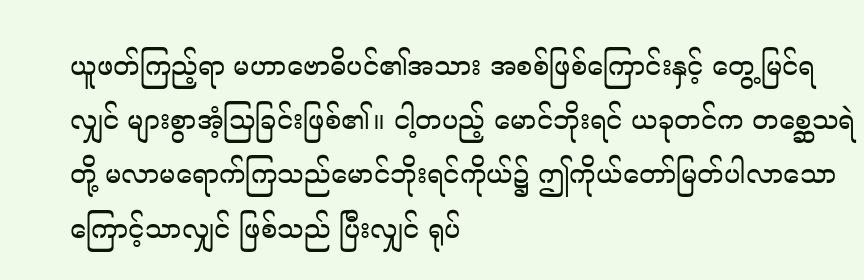ယူဖတ်ကြည့်ရာ မဟာဗောဓိပင်၏အသား အစစ်ဖြစ်ကြောင်းနှင့် တွေ့မြင်ရလျှင် များစွာအံ့သြခြင်းဖြစ်၏။ ငါ့တပည့် မောင်ဘိုးရင် ယခုတင်က တစ္ဆေသရဲတို့ မလာမရောက်ကြသည်မောင်ဘိုးရင်ကိုယ်၌ ဤကိုယ်တော်မြတ်ပါလာသောကြောင့်သာလျှင် ဖြစ်သည် ပြီးလျှင် ရုပ်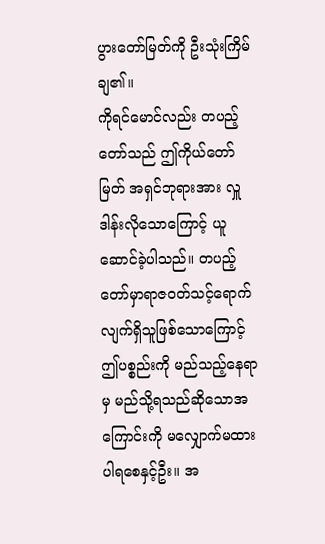ပွားတော်မြတ်ကို ဦးသုံးကြိမ်ချ၏။
ကိုရင်မောင်လည်း တပည့်တော်သည် ဤကိုယ်တော်မြတ် အရှင်ဘုရားအား လှူဒါန်းလိုသောကြောင့် ယူဆောင်ခဲ့ပါသည်။ တပည့်တော်မှာရာဇဝတ်သင့်ရောက်လျက်ရှိသူဖြစ်သောကြောင့် ဤပစ္စည်းကို မည်သည့်နေရာမှ မည်သို့ရသည်ဆိုသောအကြောင်းကို မလျှောက်မထားပါရစေနှင့်ဦး။ အ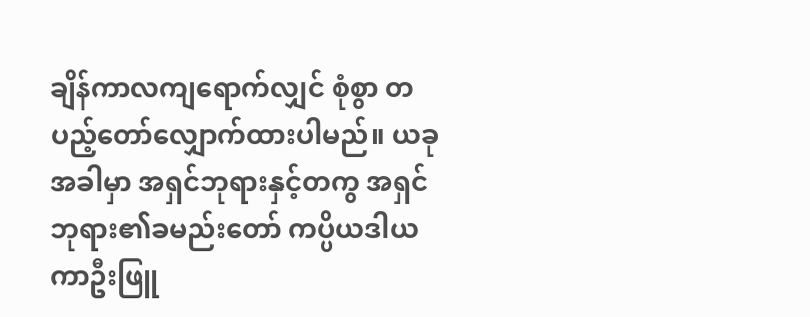ချိန်ကာလကျရောက်လျှင် စုံစွာ တပည့်တော်လျှောက်ထားပါမည်။ ယခုအခါမှာ အရှင်ဘုရားနှင့်တကွ အရှင်ဘုရား၏ခမည်းတော် ကပ္ပိယဒါယကာဦးဖြူ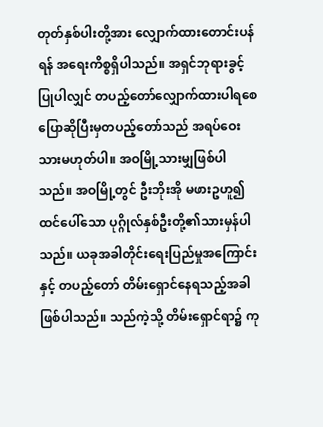တုတ်နှစ်ပါးတို့အား လျှောက်ထားတောင်းပန်ရန် အရေးကိစ္စရှိပါသည်။ အရှင်ဘုရားခွင့်ပြုပါလျှင် တပည့်တော်လျှောက်ထားပါရစေ ပြောဆိုပြီးမှတပည့်တော်သည် အရပ်ဝေးသားမဟုတ်ပါ။ အဝမြို့သားမျှဖြစ်ပါသည်။ အဝမြို့တွင် ဦးဘိုးအို မဖားဥဟူ၍ ထင်ပေါ်သော ပုဂ္ဂိုလ်နှစ်ဦးတို့၏သားမှန်ပါသည်။ ယခုအခါတိုင်းရေးပြည်မှုအကြောင်းနှင့် တပည့်တော် တိမ်းရှောင်နေရသည့်အခါ ဖြစ်ပါသည်။ သည်ကဲ့သို့ တိမ်းရှောင်ရာ၌ ကု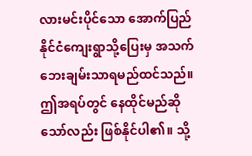လားမင်းပိုင်သော အောက်ပြည်နိုင်ငံကျေးရွာသို့ပြေးမှ အသက်ဘေးချမ်းသာရမည်ထင်သည်။ ဤအရပ်တွင် နေထိုင်မည်ဆိုသော်လည်း ဖြစ်နိုင်ပါ၏။ သို့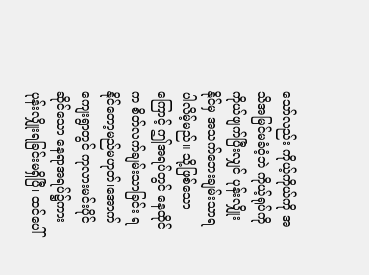သော်လည်း ကိုယ့်ကိုယ်ကို အသိအမြင်မခံဝံ့ဘဲ ကိုယ့်ရုပ်ကို ကိုယ်ဖျက်ပြီးလျှင် ပုန်းလျှိုးနိုင်မှ အသက်ဘေးချမ်းသာရပါလိမ့်မည်။ သို့ဖြစ်သောကြောင့် ဤအရပ်တွင် နေထိုင်က စိတ်လက်ချမ်းသာခြင်း ရနိုင်တော့မည်မဟုတ်၊အောက်ကျေးရွာတွင် ကုလားမင်းပိုင်ဆိုင်သော နေရာအရပ်၌ကား ပုန်းလျှိုးရခြင်းမရှိပြီ၊ ထင်ပေါ်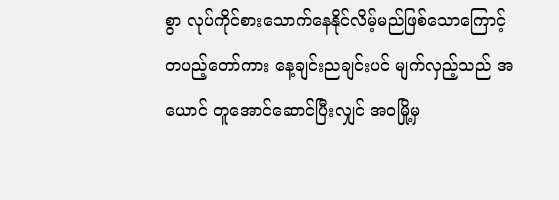စွာ လုပ်ကိုင်စားသောက်နေနိုင်လိမ့်မည်ဖြစ်သောကြောင့်တပည့်တော်ကား နေ့ချင်းညချင်းပင် မျက်လှည့်သည် အယောင် တူအောင်ဆောင်ပြီးလျှင် အဝမြို့မှ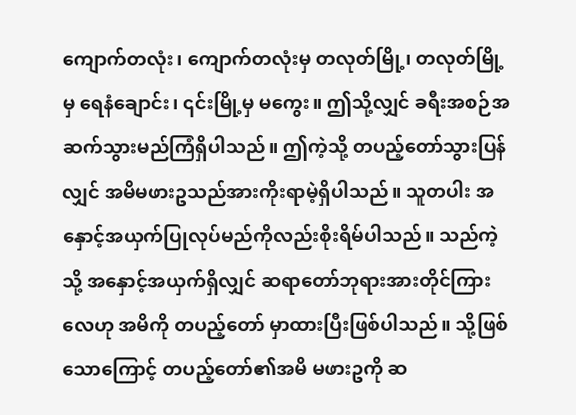ကျောက်တလုံး၊ ကျောက်တလုံးမှ တလုတ်မြို့၊ တလုတ်မြို့မှ ရေနံချောင်း၊ ၎င်းမြို့မှ မကွေး။ ဤသို့လျှင် ခရီးအစဉ်အဆက်သွားမည်ကြံရှိပါသည်။ ဤကဲ့သို့ တပည့်တော်သွားပြန်လျှင် အမိမဖားဥသည်အားကိုးရာမဲ့ရှိပါသည်။ သူတပါး အနှောင့်အယှက်ပြုလုပ်မည်ကိုလည်းစိုးရိမ်ပါသည်။ သည်ကဲ့သို့ အနှောင့်အယှက်ရှိလျှင် ဆရာတော်ဘုရားအားတိုင်ကြားလေဟု အမိကို တပည့်တော် မှာထားပြီးဖြစ်ပါသည်။ သို့ဖြစ်သောကြောင့် တပည့်တော်၏အမိ မဖားဥကို ဆ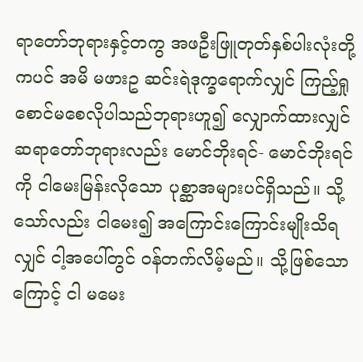ရာတော်ဘုရားနှင့်တကွ အဖဦးဖြူတုတ်နှစ်ပါးလုံးတို့ကပင် အမိ မဖားဥ ဆင်းရဲဒုက္ခရောက်လျှင် ကြည့်ရှုစောင်မစေလိုပါသည်ဘုရားဟူ၍ လျှောက်ထားလျှင် ဆရာတော်ဘုရားလည်း မောင်ဘိုးရင်- မောင်ဘိုးရင်ကို ငါမေးမြန်းလိုသော ပုစ္ဆာအများပင်ရှိသည်။ သို့သော်လည်း ငါမေး၍ အကြောင်းကြောင်းမျိုးသိရလျှင် ငါ့အပေါ်တွင် ဝန်တက်လိမ့်မည်။ သို့ဖြစ်သောကြောင့် ငါ မမေး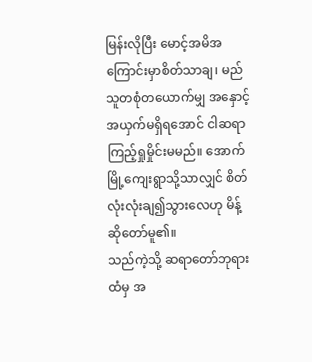မြန်းလိုပြီး မောင့်အမိအကြောင်းမှာစိတ်သာချ၊ မည်သူတစုံတယောက်မျှ အနှောင့်အယှက်မရှိရအောင် ငါဆရာ ကြည့်ရှုမှိုင်းမမည်။ အောက်မြို့ကျေးရွာသို့သာလျှင် စိတ်လုံးလုံးချ၍သွားလေဟု မိန့်ဆိုတော်မူ၏။
သည်ကဲ့သို့ ဆရာတော်ဘုရားထံမှ အ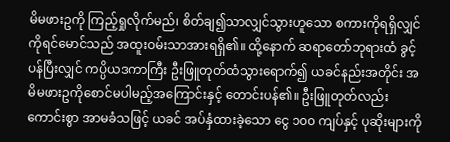မိမဖားဥကို ကြည့်ရှုလိုက်မည်၊ စိတ်ချ၍သာလျှင်သွားဟူသော စကားကိုရရှိလျှင် ကိုရင်မောင်သည် အထူးဝမ်းသာအားရရှိ၏။ ထို့နောက် ဆရာတော်ဘုရားထံ ခွင့်ပန်ပြီးလျှင် ကပ္ပိယဒကာကြီး ဦးဖြူတုတ်ထံသွားရောက်၍ ယခင်နည်းအတိုင်း အမိမဖားဥကိုစောင်မပါမည့်အကြောင်းနှင့် တောင်းပန်၏။ ဦးဖြူတုတ်လည်း ကောင်းစွာ အာမခံသဖြင့် ယခင် အပ်နှံထားခဲ့သော ငွေ ၁၀၀ ကျပ်နှင့် ပုဆိုးများကို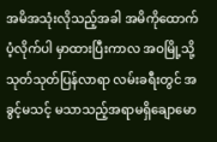အမိအသုံးလိုသည့်အခါ အမိကိုထောက်ပံ့လိုက်ပါ မှာထားပြီးကာလ အဝမြို့သို့ သုတ်သုတ်ပြန်လာရာ လမ်းခရီးတွင် အခွင့်မသင့် မသာသည့်အရာမရှိချောမော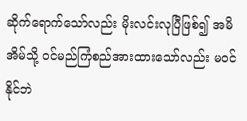ဆိုက်ရောက်သော်လည်း မိုးလင်းလုပြီဖြစ်၍ အမိအိမ်သို့ ဝင်မည်ကြံစည်အားထားသော်လည်း မဝင်နိုင်ဘဲ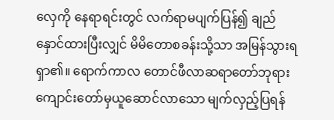လှေကို နေရာရင်းတွင် လက်ရာမပျက်ပြန်၍ ချည်နှောင်ထားပြီးလျှင် မိမိတောစခန်းသို့သာ အမြန်သွားရရှာ၏။ ရောက်ကာလ တောင်ဖီလာဆရာတော်ဘုရား ကျောင်းတော်မှယူဆောင်လာသော မျက်လှည့်ပြရန်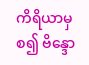ကိရိယာမှစ၍ ဗိန္ဒော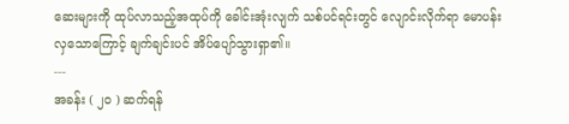ဆေးများကို ထုပ်လာသည့်အထုပ်ကို ခေါင်းအုံးလျက် သစ်ပင်ရင်းတွင် လျောင်းလိုက်ရာ မောပန်းလှသောကြောင့် ချက်ချင်းပင် အိပ်ပျော်သွားရှာ၏။
---
အခန်း ( ၂၀ ) ဆက်ရန်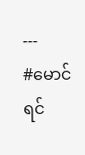---
#မောင်ရင်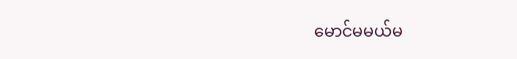မောင်မမယ်မ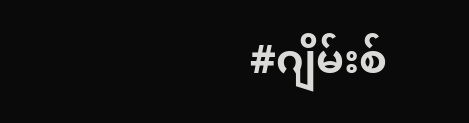#ဂျိမ်းစ်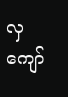လှကျော်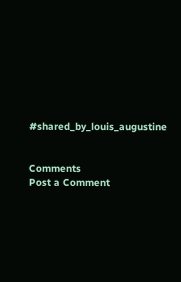#shared_by_louis_augustine


Comments
Post a Comment